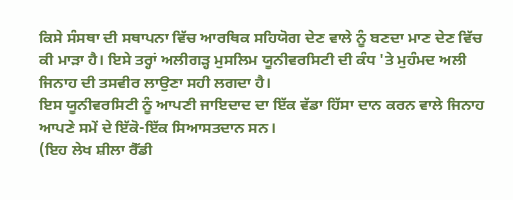ਕਿਸੇ ਸੰਸਥਾ ਦੀ ਸਥਾਪਨਾ ਵਿੱਚ ਆਰਥਿਕ ਸਹਿਯੋਗ ਦੇਣ ਵਾਲੇ ਨੂੰ ਬਣਦਾ ਮਾਣ ਦੇਣ ਵਿੱਚ ਕੀ ਮਾੜਾ ਹੈ। ਇਸੇ ਤਰ੍ਹਾਂ ਅਲੀਗੜ੍ਹ ਮੁਸਲਿਮ ਯੂਨੀਵਰਸਿਟੀ ਦੀ ਕੰਧ 'ਤੇ ਮੁਹੰਮਦ ਅਲੀ ਜਿਨਾਹ ਦੀ ਤਸਵੀਰ ਲਾਉਣਾ ਸਹੀ ਲਗਦਾ ਹੈ।
ਇਸ ਯੂਨੀਵਰਸਿਟੀ ਨੂੰ ਆਪਣੀ ਜਾਇਦਾਦ ਦਾ ਇੱਕ ਵੱਡਾ ਹਿੱਸਾ ਦਾਨ ਕਰਨ ਵਾਲੇ ਜਿਨਾਹ ਆਪਣੇ ਸਮੇਂ ਦੇ ਇੱਕੋ-ਇੱਕ ਸਿਆਸਤਦਾਨ ਸਨ।
(ਇਹ ਲੇਖ ਸ਼ੀਲਾ ਰੈੱਡੀ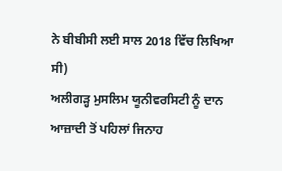ਨੇ ਬੀਬੀਸੀ ਲਈ ਸਾਲ 2018 ਵਿੱਚ ਲਿਖਿਆ ਸੀ)
ਅਲੀਗੜ੍ਹ ਮੁਸਲਿਮ ਯੂਨੀਵਰਸਿਟੀ ਨੂੰ ਦਾਨ
ਆਜ਼ਾਦੀ ਤੋਂ ਪਹਿਲਾਂ ਜਿਨਾਹ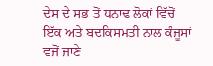ਦੇਸ ਦੇ ਸਭ ਤੋਂ ਧਨਾਢ ਲੋਕਾਂ ਵਿੱਚੋਂ ਇੱਕ ਅਤੇ ਬਦਕਿਸਮਤੀ ਨਾਲ ਕੰਜੂਸਾਂ ਵਜੋਂ ਜਾਣੇ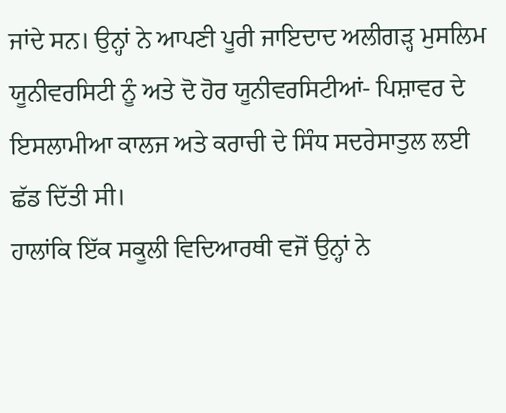ਜਾਂਦੇ ਸਨ। ਉਨ੍ਹਾਂ ਨੇ ਆਪਣੀ ਪੂਰੀ ਜਾਇਦਾਦ ਅਲੀਗੜ੍ਹ ਮੁਸਲਿਮ ਯੂਨੀਵਰਸਿਟੀ ਨੂੰ ਅਤੇ ਦੋ ਹੋਰ ਯੂਨੀਵਰਸਿਟੀਆਂ- ਪਿਸ਼ਾਵਰ ਦੇ ਇਸਲਾਮੀਆ ਕਾਲਜ ਅਤੇ ਕਰਾਚੀ ਦੇ ਸਿੰਧ ਸਦਰੇਸਾਤੁਲ ਲਈ ਛੱਡ ਦਿੱਤੀ ਸੀ।
ਹਾਲਾਂਕਿ ਇੱਕ ਸਕੂਲੀ ਵਿਦਿਆਰਥੀ ਵਜੋਂ ਉਨ੍ਹਾਂ ਨੇ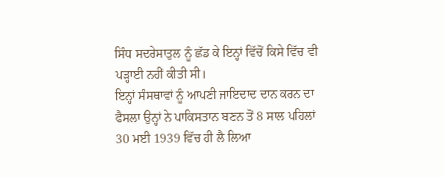ਸਿੰਧ ਸਦਰੇਸਾਤੁਲ ਨੂੰ ਛੱਡ ਕੇ ਇਨ੍ਹਾਂ ਵਿੱਚੋਂ ਕਿਸੇ ਵਿੱਚ ਵੀ ਪੜ੍ਹਾਈ ਨਹੀਂ ਕੀਤੀ ਸੀ।
ਇਨ੍ਹਾਂ ਸੰਸਥਾਵਾਂ ਨੂੰ ਆਪਣੀ ਜਾਇਦਾਦ ਦਾਨ ਕਰਨ ਦਾ ਫੈਸਲਾ ਉਨ੍ਹਾਂ ਨੇ ਪਾਕਿਸਤਾਨ ਬਣਨ ਤੋਂ 8 ਸਾਲ ਪਹਿਲਾਂ 30 ਮਈ 1939 ਵਿੱਚ ਹੀ ਲੈ ਲਿਆ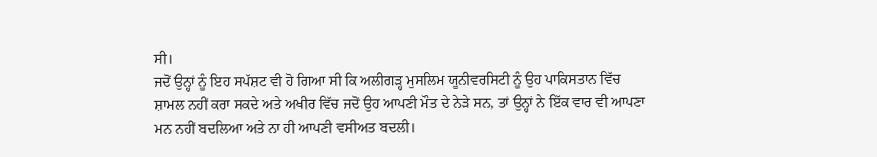ਸੀ।
ਜਦੋਂ ਉਨ੍ਹਾਂ ਨੂੰ ਇਹ ਸਪੱਸ਼ਟ ਵੀ ਹੋ ਗਿਆ ਸੀ ਕਿ ਅਲੀਗੜ੍ਹ ਮੁਸਲਿਮ ਯੂਨੀਵਰਸਿਟੀ ਨੂੰ ਉਹ ਪਾਕਿਸਤਾਨ ਵਿੱਚ ਸ਼ਾਮਲ ਨਹੀਂ ਕਰਾ ਸਕਦੇ ਅਤੇ ਅਖੀਰ ਵਿੱਚ ਜਦੋਂ ਉਹ ਆਪਣੀ ਮੌਤ ਦੇ ਨੇੜੇ ਸਨ, ਤਾਂ ਉਨ੍ਹਾਂ ਨੇ ਇੱਕ ਵਾਰ ਵੀ ਆਪਣਾ ਮਨ ਨਹੀਂ ਬਦਲਿਆ ਅਤੇ ਨਾ ਹੀ ਆਪਣੀ ਵਸੀਅਤ ਬਦਲੀ।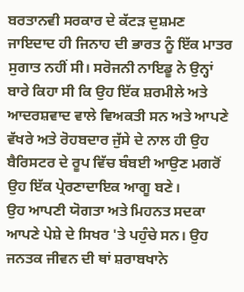ਬਰਤਾਨਵੀ ਸਰਕਾਰ ਦੇ ਕੱਟੜ ਦੁਸ਼ਮਣ
ਜਾਇਦਾਦ ਹੀ ਜਿਨਾਹ ਦੀ ਭਾਰਤ ਨੂੰ ਇੱਕ ਮਾਤਰ ਸੁਗਾਤ ਨਹੀਂ ਸੀ। ਸਰੋਜਨੀ ਨਾਇਡੂ ਨੇ ਉਨ੍ਹਾਂ ਬਾਰੇ ਕਿਹਾ ਸੀ ਕਿ ਉਹ ਇੱਕ ਸ਼ਰਮੀਲੇ ਅਤੇ ਆਦਰਸ਼ਵਾਦ ਵਾਲੇ ਵਿਅਕਤੀ ਸਨ ਅਤੇ ਆਪਣੇ ਵੱਖਰੇ ਅਤੇ ਰੋਹਬਦਾਰ ਜੁੱਸੇ ਦੇ ਨਾਲ ਹੀ ਉਹ ਬੈਰਿਸਟਰ ਦੇ ਰੂਪ ਵਿੱਚ ਬੰਬਈ ਆਉਣ ਮਗਰੋਂ ਉਹ ਇੱਕ ਪ੍ਰੇਰਣਾਦਾਇਕ ਆਗੂ ਬਣੇ।
ਉਹ ਆਪਣੀ ਯੋਗਤਾ ਅਤੇ ਮਿਹਨਤ ਸਦਕਾ ਆਪਣੇ ਪੇਸ਼ੇ ਦੇ ਸਿਖਰ 'ਤੇ ਪਹੁੰਚੇ ਸਨ। ਉਹ ਜਨਤਕ ਜੀਵਨ ਦੀ ਥਾਂ ਸ਼ਰਾਬਖਾਨੇ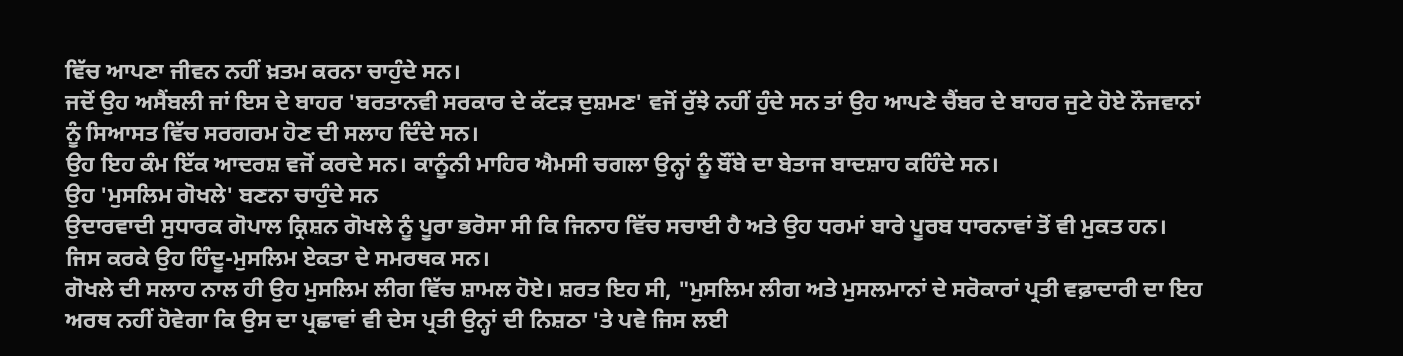ਵਿੱਚ ਆਪਣਾ ਜੀਵਨ ਨਹੀਂ ਖ਼ਤਮ ਕਰਨਾ ਚਾਹੁੰਦੇ ਸਨ।
ਜਦੋਂ ਉਹ ਅਸੈਂਬਲੀ ਜਾਂ ਇਸ ਦੇ ਬਾਹਰ 'ਬਰਤਾਨਵੀ ਸਰਕਾਰ ਦੇ ਕੱਟੜ ਦੁਸ਼ਮਣ' ਵਜੋਂ ਰੁੱਝੇ ਨਹੀਂ ਹੁੰਦੇ ਸਨ ਤਾਂ ਉਹ ਆਪਣੇ ਚੈਂਬਰ ਦੇ ਬਾਹਰ ਜੁਟੇ ਹੋਏ ਨੌਜਵਾਨਾਂ ਨੂੰ ਸਿਆਸਤ ਵਿੱਚ ਸਰਗਰਮ ਹੋਣ ਦੀ ਸਲਾਹ ਦਿੰਦੇ ਸਨ।
ਉਹ ਇਹ ਕੰਮ ਇੱਕ ਆਦਰਸ਼ ਵਜੋਂ ਕਰਦੇ ਸਨ। ਕਾਨੂੰਨੀ ਮਾਹਿਰ ਐਮਸੀ ਚਗਲਾ ਉਨ੍ਹਾਂ ਨੂੰ ਬੌਂਬੇ ਦਾ ਬੇਤਾਜ ਬਾਦਸ਼ਾਹ ਕਹਿੰਦੇ ਸਨ।
ਉਹ 'ਮੁਸਲਿਮ ਗੋਖਲੇ' ਬਣਨਾ ਚਾਹੁੰਦੇ ਸਨ
ਉਦਾਰਵਾਦੀ ਸੁਧਾਰਕ ਗੋਪਾਲ ਕ੍ਰਿਸ਼ਨ ਗੋਖਲੇ ਨੂੰ ਪੂਰਾ ਭਰੋਸਾ ਸੀ ਕਿ ਜਿਨਾਹ ਵਿੱਚ ਸਚਾਈ ਹੈ ਅਤੇ ਉਹ ਧਰਮਾਂ ਬਾਰੇ ਪੂਰਬ ਧਾਰਨਾਵਾਂ ਤੋਂ ਵੀ ਮੁਕਤ ਹਨ। ਜਿਸ ਕਰਕੇ ਉਹ ਹਿੰਦੂ-ਮੁਸਲਿਮ ਏਕਤਾ ਦੇ ਸਮਰਥਕ ਸਨ।
ਗੋਖਲੇ ਦੀ ਸਲਾਹ ਨਾਲ ਹੀ ਉਹ ਮੁਸਲਿਮ ਲੀਗ ਵਿੱਚ ਸ਼ਾਮਲ ਹੋਏ। ਸ਼ਰਤ ਇਹ ਸੀ, "ਮੁਸਲਿਮ ਲੀਗ ਅਤੇ ਮੁਸਲਮਾਨਾਂ ਦੇ ਸਰੋਕਾਰਾਂ ਪ੍ਰਤੀ ਵਫ਼ਾਦਾਰੀ ਦਾ ਇਹ ਅਰਥ ਨਹੀਂ ਹੋਵੇਗਾ ਕਿ ਉਸ ਦਾ ਪ੍ਰਛਾਵਾਂ ਵੀ ਦੇਸ ਪ੍ਰਤੀ ਉਨ੍ਹਾਂ ਦੀ ਨਿਸ਼ਠਾ 'ਤੇ ਪਵੇ ਜਿਸ ਲਈ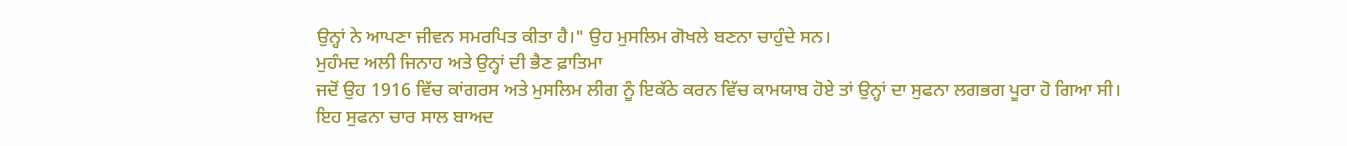ਉਨ੍ਹਾਂ ਨੇ ਆਪਣਾ ਜੀਵਨ ਸਮਰਪਿਤ ਕੀਤਾ ਹੈ।" ਉਹ ਮੁਸਲਿਮ ਗੋਖਲੇ ਬਣਨਾ ਚਾਹੁੰਦੇ ਸਨ।
ਮੁਹੰਮਦ ਅਲੀ ਜਿਨਾਹ ਅਤੇ ਉਨ੍ਹਾਂ ਦੀ ਭੈਣ ਫ਼ਾਤਿਮਾ
ਜਦੋਂ ਉਹ 1916 ਵਿੱਚ ਕਾਂਗਰਸ ਅਤੇ ਮੁਸਲਿਮ ਲੀਗ ਨੂੰ ਇਕੱਠੇ ਕਰਨ ਵਿੱਚ ਕਾਮਯਾਬ ਹੋਏ ਤਾਂ ਉਨ੍ਹਾਂ ਦਾ ਸੁਫਨਾ ਲਗਭਗ ਪੂਰਾ ਹੋ ਗਿਆ ਸੀ।
ਇਹ ਸੁਫਨਾ ਚਾਰ ਸਾਲ ਬਾਅਦ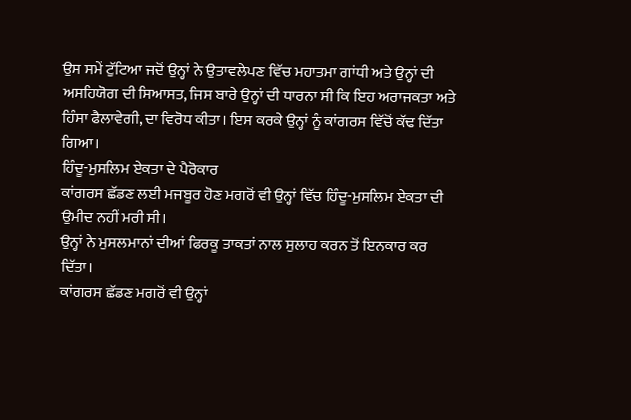ਉਸ ਸਮੇਂ ਟੁੱਟਿਆ ਜਦੋਂ ਉਨ੍ਹਾਂ ਨੇ ਉਤਾਵਲੇਪਣ ਵਿੱਚ ਮਹਾਤਮਾ ਗਾਂਧੀ ਅਤੇ ਉਨ੍ਹਾਂ ਦੀ ਅਸਹਿਯੋਗ ਦੀ ਸਿਆਸਤ, ਜਿਸ ਬਾਰੇ ਉਨ੍ਹਾਂ ਦੀ ਧਾਰਨਾ ਸੀ ਕਿ ਇਹ ਅਰਾਜਕਤਾ ਅਤੇ ਹਿੰਸਾ ਫੈਲਾਵੇਗੀ, ਦਾ ਵਿਰੋਧ ਕੀਤਾ। ਇਸ ਕਰਕੇ ਉਨ੍ਹਾਂ ਨੂੰ ਕਾਂਗਰਸ ਵਿੱਚੋਂ ਕੱਢ ਦਿੱਤਾ ਗਿਆ।
ਹਿੰਦੂ-ਮੁਸਲਿਮ ਏਕਤਾ ਦੇ ਪੈਰੋਕਾਰ
ਕਾਂਗਰਸ ਛੱਡਣ ਲਈ ਮਜਬੂਰ ਹੋਣ ਮਗਰੋਂ ਵੀ ਉਨ੍ਹਾਂ ਵਿੱਚ ਹਿੰਦੂ-ਮੁਸਲਿਮ ਏਕਤਾ ਦੀ ਉਮੀਦ ਨਹੀਂ ਮਰੀ ਸੀ।
ਉਨ੍ਹਾਂ ਨੇ ਮੁਸਲਮਾਨਾਂ ਦੀਆਂ ਫਿਰਕੂ ਤਾਕਤਾਂ ਨਾਲ ਸੁਲਾਹ ਕਰਨ ਤੋਂ ਇਨਕਾਰ ਕਰ ਦਿੱਤਾ।
ਕਾਂਗਰਸ ਛੱਡਣ ਮਗਰੋਂ ਵੀ ਉਨ੍ਹਾਂ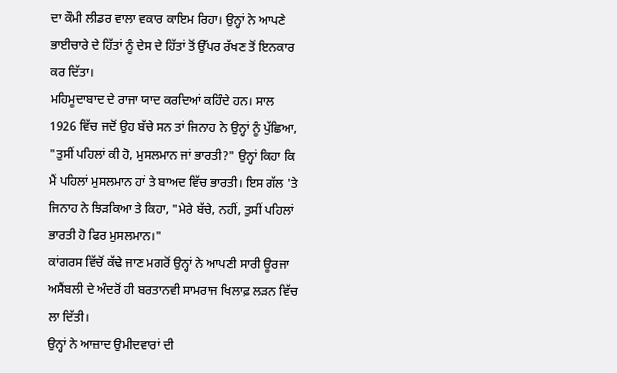ਦਾ ਕੌਮੀ ਲੀਡਰ ਵਾਲਾ ਵਕਾਰ ਕਾਇਮ ਰਿਹਾ। ਉਨ੍ਹਾਂ ਨੇ ਆਪਣੇ ਭਾਈਚਾਰੇ ਦੇ ਹਿੱਤਾਂ ਨੂੰ ਦੇਸ ਦੇ ਹਿੱਤਾਂ ਤੋਂ ਉੱਪਰ ਰੱਖਣ ਤੋਂ ਇਨਕਾਰ ਕਰ ਦਿੱਤਾ।
ਮਹਿਮੂਦਾਬਾਦ ਦੇ ਰਾਜਾ ਯਾਦ ਕਰਦਿਆਂ ਕਹਿੰਦੇ ਹਨ। ਸਾਲ 1926 ਵਿੱਚ ਜਦੋਂ ਉਹ ਬੱਚੇ ਸਨ ਤਾਂ ਜਿਨਾਹ ਨੇ ਉਨ੍ਹਾਂ ਨੂੰ ਪੁੱਛਿਆ, "ਤੁਸੀਂ ਪਹਿਲਾਂ ਕੀ ਹੋ, ਮੁਸਲਮਾਨ ਜਾਂ ਭਾਰਤੀ?" ਉਨ੍ਹਾਂ ਕਿਹਾ ਕਿ ਮੈਂ ਪਹਿਲਾਂ ਮੁਸਲਮਾਨ ਹਾਂ ਤੇ ਬਾਅਦ ਵਿੱਚ ਭਾਰਤੀ। ਇਸ ਗੱਲ 'ਤੇ ਜਿਨਾਹ ਨੇ ਝਿੜਕਿਆ ਤੇ ਕਿਹਾ, "ਮੇਰੇ ਬੱਚੇ, ਨਹੀਂ, ਤੁਸੀਂ ਪਹਿਲਾਂ ਭਾਰਤੀ ਹੋ ਫਿਰ ਮੁਸਲਮਾਨ।"
ਕਾਂਗਰਸ ਵਿੱਚੋਂ ਕੱਢੇ ਜਾਣ ਮਗਰੋਂ ਉਨ੍ਹਾਂ ਨੇ ਆਪਣੀ ਸਾਰੀ ਊਰਜਾ ਅਸੈਂਬਲੀ ਦੇ ਅੰਦਰੋਂ ਹੀ ਬਰਤਾਨਵੀ ਸਾਮਰਾਜ ਖਿਲਾਫ਼ ਲੜਨ ਵਿੱਚ ਲਾ ਦਿੱਤੀ।
ਉਨ੍ਹਾਂ ਨੇ ਆਜ਼ਾਦ ਉਮੀਦਵਾਰਾਂ ਦੀ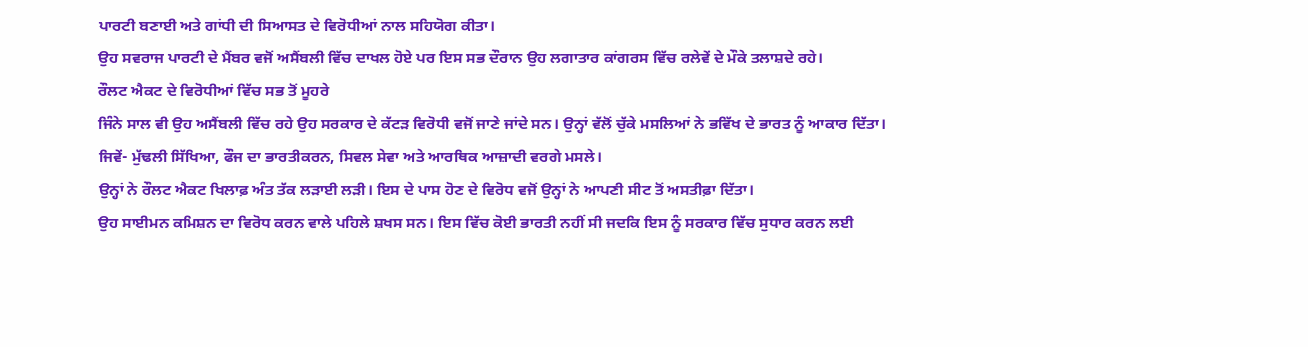ਪਾਰਟੀ ਬਣਾਈ ਅਤੇ ਗਾਂਧੀ ਦੀ ਸਿਆਸਤ ਦੇ ਵਿਰੋਧੀਆਂ ਨਾਲ ਸਹਿਯੋਗ ਕੀਤਾ।
ਉਹ ਸਵਰਾਜ ਪਾਰਟੀ ਦੇ ਮੈਂਬਰ ਵਜੋਂ ਅਸੈਂਬਲੀ ਵਿੱਚ ਦਾਖਲ ਹੋਏ ਪਰ ਇਸ ਸਭ ਦੌਰਾਨ ਉਹ ਲਗਾਤਾਰ ਕਾਂਗਰਸ ਵਿੱਚ ਰਲੇਵੇਂ ਦੇ ਮੌਕੇ ਤਲਾਸ਼ਦੇ ਰਹੇ।
ਰੌਲਟ ਐਕਟ ਦੇ ਵਿਰੋਧੀਆਂ ਵਿੱਚ ਸਭ ਤੋਂ ਮੂਹਰੇ
ਜਿੰਨੇ ਸਾਲ ਵੀ ਉਹ ਅਸੈਂਬਲੀ ਵਿੱਚ ਰਹੇ ਉਹ ਸਰਕਾਰ ਦੇ ਕੱਟੜ ਵਿਰੋਧੀ ਵਜੋਂ ਜਾਣੇ ਜਾਂਦੇ ਸਨ। ਉਨ੍ਹਾਂ ਵੱਲੋਂ ਚੁੱਕੇ ਮਸਲਿਆਂ ਨੇ ਭਵਿੱਖ ਦੇ ਭਾਰਤ ਨੂੰ ਆਕਾਰ ਦਿੱਤਾ। ਜਿਵੇਂ- ਮੁੱਢਲੀ ਸਿੱਖਿਆ, ਫੌਜ ਦਾ ਭਾਰਤੀਕਰਨ, ਸਿਵਲ ਸੇਵਾ ਅਤੇ ਆਰਥਿਕ ਆਜ਼ਾਦੀ ਵਰਗੇ ਮਸਲੇ।
ਉਨ੍ਹਾਂ ਨੇ ਰੌਲਟ ਐਕਟ ਖਿਲਾਫ਼ ਅੰਤ ਤੱਕ ਲੜਾਈ ਲੜੀ। ਇਸ ਦੇ ਪਾਸ ਹੋਣ ਦੇ ਵਿਰੋਧ ਵਜੋਂ ਉਨ੍ਹਾਂ ਨੇ ਆਪਣੀ ਸੀਟ ਤੋਂ ਅਸਤੀਫ਼ਾ ਦਿੱਤਾ।
ਉਹ ਸਾਈਮਨ ਕਮਿਸ਼ਨ ਦਾ ਵਿਰੋਧ ਕਰਨ ਵਾਲੇ ਪਹਿਲੇ ਸ਼ਖਸ ਸਨ। ਇਸ ਵਿੱਚ ਕੋਈ ਭਾਰਤੀ ਨਹੀਂ ਸੀ ਜਦਕਿ ਇਸ ਨੂੰ ਸਰਕਾਰ ਵਿੱਚ ਸੁਧਾਰ ਕਰਨ ਲਈ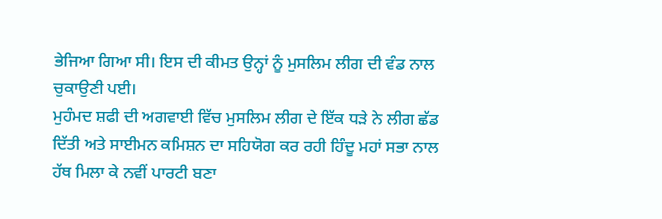ਭੇਜਿਆ ਗਿਆ ਸੀ। ਇਸ ਦੀ ਕੀਮਤ ਉਨ੍ਹਾਂ ਨੂੰ ਮੁਸਲਿਮ ਲੀਗ ਦੀ ਵੰਡ ਨਾਲ ਚੁਕਾਉਣੀ ਪਈ।
ਮੁਹੰਮਦ ਸ਼ਫੀ ਦੀ ਅਗਵਾਈ ਵਿੱਚ ਮੁਸਲਿਮ ਲੀਗ ਦੇ ਇੱਕ ਧੜੇ ਨੇ ਲੀਗ ਛੱਡ ਦਿੱਤੀ ਅਤੇ ਸਾਈਮਨ ਕਮਿਸ਼ਨ ਦਾ ਸਹਿਯੋਗ ਕਰ ਰਹੀ ਹਿੰਦੂ ਮਹਾਂ ਸਭਾ ਨਾਲ ਹੱਥ ਮਿਲਾ ਕੇ ਨਵੀਂ ਪਾਰਟੀ ਬਣਾ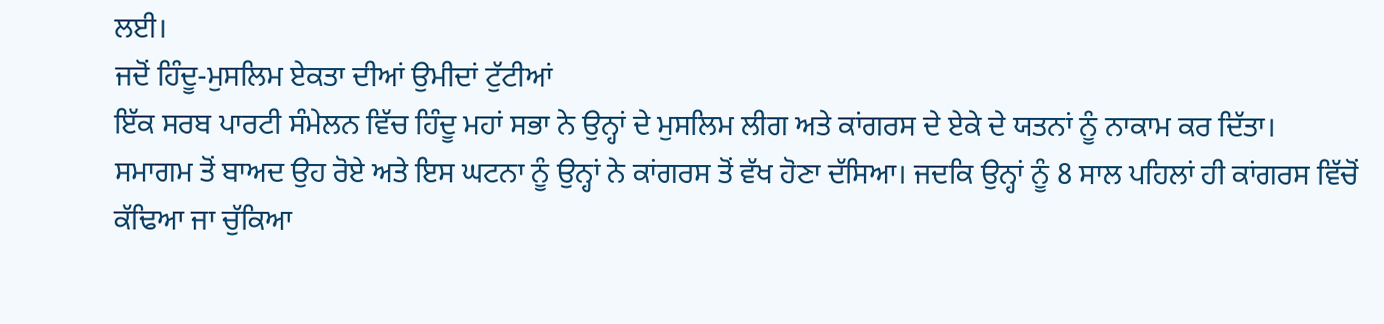ਲਈ।
ਜਦੋਂ ਹਿੰਦੂ-ਮੁਸਲਿਮ ਏਕਤਾ ਦੀਆਂ ਉਮੀਦਾਂ ਟੁੱਟੀਆਂ
ਇੱਕ ਸਰਬ ਪਾਰਟੀ ਸੰਮੇਲਨ ਵਿੱਚ ਹਿੰਦੂ ਮਹਾਂ ਸਭਾ ਨੇ ਉਨ੍ਹਾਂ ਦੇ ਮੁਸਲਿਮ ਲੀਗ ਅਤੇ ਕਾਂਗਰਸ ਦੇ ਏਕੇ ਦੇ ਯਤਨਾਂ ਨੂੰ ਨਾਕਾਮ ਕਰ ਦਿੱਤਾ।
ਸਮਾਗਮ ਤੋਂ ਬਾਅਦ ਉਹ ਰੋਏ ਅਤੇ ਇਸ ਘਟਨਾ ਨੂੰ ਉਨ੍ਹਾਂ ਨੇ ਕਾਂਗਰਸ ਤੋਂ ਵੱਖ ਹੋਣਾ ਦੱਸਿਆ। ਜਦਕਿ ਉਨ੍ਹਾਂ ਨੂੰ 8 ਸਾਲ ਪਹਿਲਾਂ ਹੀ ਕਾਂਗਰਸ ਵਿੱਚੋਂ ਕੱਢਿਆ ਜਾ ਚੁੱਕਿਆ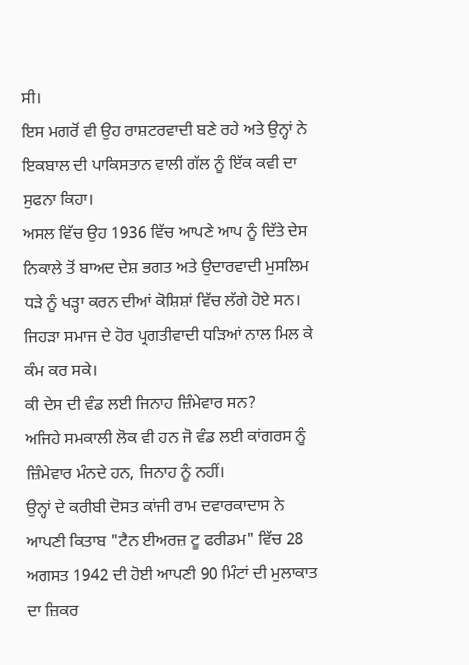ਸੀ।
ਇਸ ਮਗਰੋਂ ਵੀ ਉਹ ਰਾਸ਼ਟਰਵਾਦੀ ਬਣੇ ਰਹੇ ਅਤੇ ਉਨ੍ਹਾਂ ਨੇ ਇਕਬਾਲ ਦੀ ਪਾਕਿਸਤਾਨ ਵਾਲੀ ਗੱਲ ਨੂੰ ਇੱਕ ਕਵੀ ਦਾ ਸੁਫਨਾ ਕਿਹਾ।
ਅਸਲ ਵਿੱਚ ਉਹ 1936 ਵਿੱਚ ਆਪਣੇ ਆਪ ਨੂੰ ਦਿੱਤੇ ਦੇਸ ਨਿਕਾਲੇ ਤੋਂ ਬਾਅਦ ਦੇਸ਼ ਭਗਤ ਅਤੇ ਉਦਾਰਵਾਦੀ ਮੁਸਲਿਮ ਧੜੇ ਨੂੰ ਖੜ੍ਹਾ ਕਰਨ ਦੀਆਂ ਕੋਸ਼ਿਸ਼ਾਂ ਵਿੱਚ ਲੱਗੇ ਹੋਏ ਸਨ। ਜਿਹੜਾ ਸਮਾਜ ਦੇ ਹੋਰ ਪ੍ਰਗਤੀਵਾਦੀ ਧੜਿਆਂ ਨਾਲ ਮਿਲ ਕੇ ਕੰਮ ਕਰ ਸਕੇ।
ਕੀ ਦੇਸ ਦੀ ਵੰਡ ਲਈ ਜਿਨਾਹ ਜ਼ਿੰਮੇਵਾਰ ਸਨ?
ਅਜਿਹੇ ਸਮਕਾਲੀ ਲੋਕ ਵੀ ਹਨ ਜੋ ਵੰਡ ਲਈ ਕਾਂਗਰਸ ਨੂੰ ਜ਼ਿੰਮੇਵਾਰ ਮੰਨਦੇ ਹਨ, ਜਿਨਾਹ ਨੂੰ ਨਹੀਂ।
ਉਨ੍ਹਾਂ ਦੇ ਕਰੀਬੀ ਦੋਸਤ ਕਾਂਜੀ ਰਾਮ ਦਵਾਰਕਾਦਾਸ ਨੇ ਆਪਣੀ ਕਿਤਾਬ "ਟੈਨ ਈਅਰਜ਼ ਟੂ ਫਰੀਡਮ" ਵਿੱਚ 28 ਅਗਸਤ 1942 ਦੀ ਹੋਈ ਆਪਣੀ 90 ਮਿੰਟਾਂ ਦੀ ਮੁਲਾਕਾਤ ਦਾ ਜ਼ਿਕਰ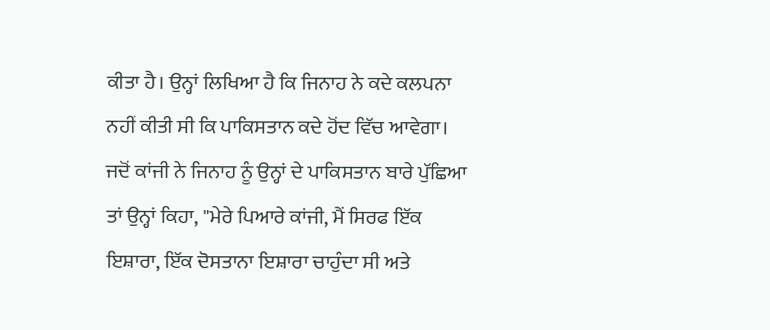ਕੀਤਾ ਹੈ। ਉਨ੍ਹਾਂ ਲਿਖਿਆ ਹੈ ਕਿ ਜਿਨਾਹ ਨੇ ਕਦੇ ਕਲਪਨਾ ਨਹੀਂ ਕੀਤੀ ਸੀ ਕਿ ਪਾਕਿਸਤਾਨ ਕਦੇ ਹੋਂਦ ਵਿੱਚ ਆਵੇਗਾ।
ਜਦੋਂ ਕਾਂਜੀ ਨੇ ਜਿਨਾਹ ਨੂੰ ਉਨ੍ਹਾਂ ਦੇ ਪਾਕਿਸਤਾਨ ਬਾਰੇ ਪੁੱਛਿਆ ਤਾਂ ਉਨ੍ਹਾਂ ਕਿਹਾ, "ਮੇਰੇ ਪਿਆਰੇ ਕਾਂਜੀ, ਮੈਂ ਸਿਰਫ ਇੱਕ ਇਸ਼ਾਰਾ, ਇੱਕ ਦੋਸਤਾਨਾ ਇਸ਼ਾਰਾ ਚਾਹੁੰਦਾ ਸੀ ਅਤੇ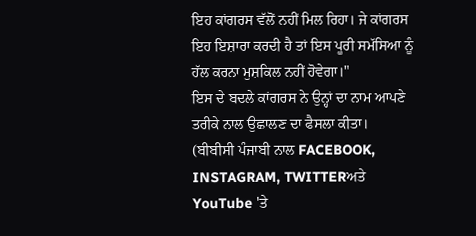ਇਹ ਕਾਂਗਰਸ ਵੱਲੋਂ ਨਹੀਂ ਮਿਲ ਰਿਹਾ। ਜੇ ਕਾਂਗਰਸ ਇਹ ਇਸ਼ਾਰਾ ਕਰਦੀ ਹੈ ਤਾਂ ਇਸ ਪੂਰੀ ਸਮੱਸਿਆ ਨੂੰ ਹੱਲ ਕਰਨਾ ਮੁਸ਼ਕਿਲ ਨਹੀਂ ਹੋਵੇਗਾ।"
ਇਸ ਦੇ ਬਦਲੇ ਕਾਂਗਰਸ ਨੇ ਉਨ੍ਹਾਂ ਦਾ ਨਾਮ ਆਪਣੇ ਤਰੀਕੇ ਨਾਲ ਉਛਾਲਣ ਦਾ ਫੈਸਲਾ ਕੀਤਾ।
(ਬੀਬੀਸੀ ਪੰਜਾਬੀ ਨਾਲ FACEBOOK, INSTAGRAM, TWITTERਅਤੇ YouTube 'ਤੇ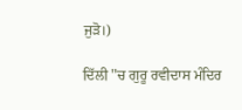ਜੁੜੋ।)

ਦਿੱਲੀ ''ਚ ਗੁਰੂ ਰਵੀਦਾਸ ਮੰਦਿਰ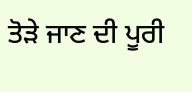ਤੋੜੇ ਜਾਣ ਦੀ ਪੂਰੀ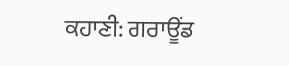ਕਹਾਣੀ: ਗਰਾਊਂਡ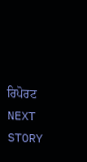ਰਿਪੋਰਟ
NEXT STORY